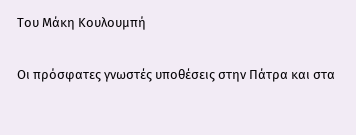Του Μάκη Κουλουμπή

Οι πρόσφατες γνωστές υποθέσεις στην Πάτρα και στα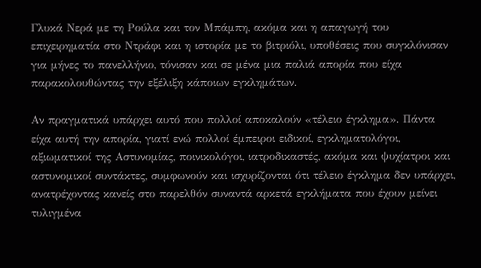Γλυκά Νερά με τη Ρούλα και τον Μπάμπη, ακόμα και η απαγωγή του επιχειρηματία στο Ντράφι και η ιστορία με το βιτριόλι, υποθέσεις που συγκλόνισαν για μήνες το πανελλήνιο, τόνισαν και σε μένα μια παλιά απορία που είχα παρακολουθώντας την εξέλιξη κάποιων εγκλημάτων.

Αν πραγματικά υπάρχει αυτό που πολλοί αποκαλούν «τέλειο έγκλημα». Πάντα είχα αυτή την απορία, γιατί ενώ πολλοί έμπειροι ειδικοί, εγκληματολόγοι, αξιωματικοί της Αστυνομίας, ποινικολόγοι, ιατροδικαστές, ακόμα και ψυχίατροι και αστυνομικοί συντάκτες, συμφωνούν και ισχυρίζονται ότι τέλειο έγκλημα δεν υπάρχει, ανατρέχοντας κανείς στο παρελθόν συναντά αρκετά εγκλήματα που έχουν μείνει τυλιγμένα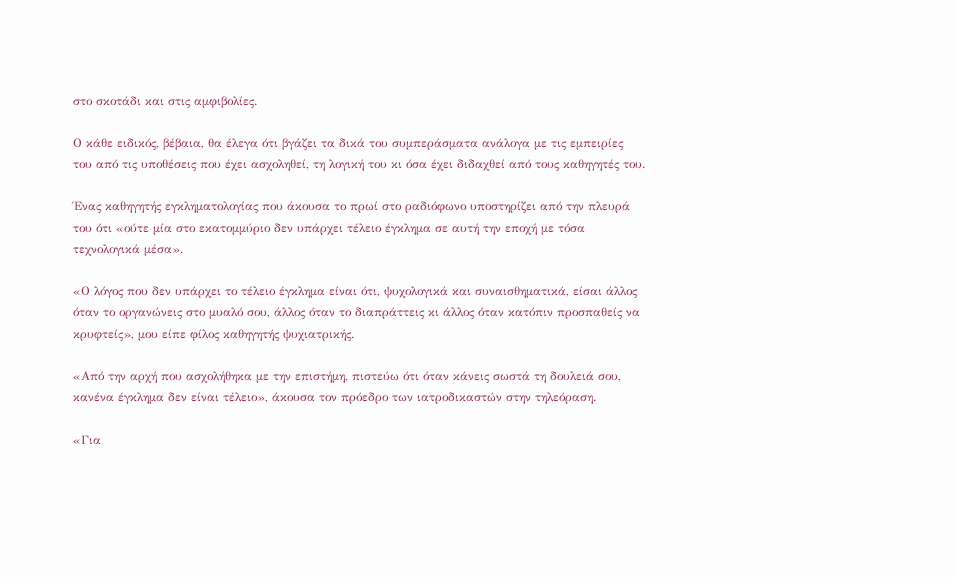στο σκοτάδι και στις αμφιβολίες.

Ο κάθε ειδικός, βέβαια, θα έλεγα ότι βγάζει τα δικά του συμπεράσματα ανάλογα με τις εμπειρίες του από τις υποθέσεις που έχει ασχοληθεί, τη λογική του κι όσα έχει διδαχθεί από τους καθηγητές του.

Ένας καθηγητής εγκληματολογίας που άκουσα το πρωί στο ραδιόφωνο υποστηρίζει από την πλευρά του ότι «ούτε μία στο εκατομμύριο δεν υπάρχει τέλειο έγκλημα σε αυτή την εποχή με τόσα τεχνολογικά μέσα».

«Ο λόγος που δεν υπάρχει το τέλειο έγκλημα είναι ότι, ψυχολογικά και συναισθηματικά, είσαι άλλος όταν το οργανώνεις στο μυαλό σου, άλλος όταν το διαπράττεις κι άλλος όταν κατόπιν προσπαθείς να κρυφτείς», μου είπε φίλος καθηγητής ψυχιατρικής.

«Από την αρχή που ασχολήθηκα με την επιστήμη, πιστεύω ότι όταν κάνεις σωστά τη δουλειά σου, κανένα έγκλημα δεν είναι τέλειο», άκουσα τον πρόεδρο των ιατροδικαστών στην τηλεόραση.

«Για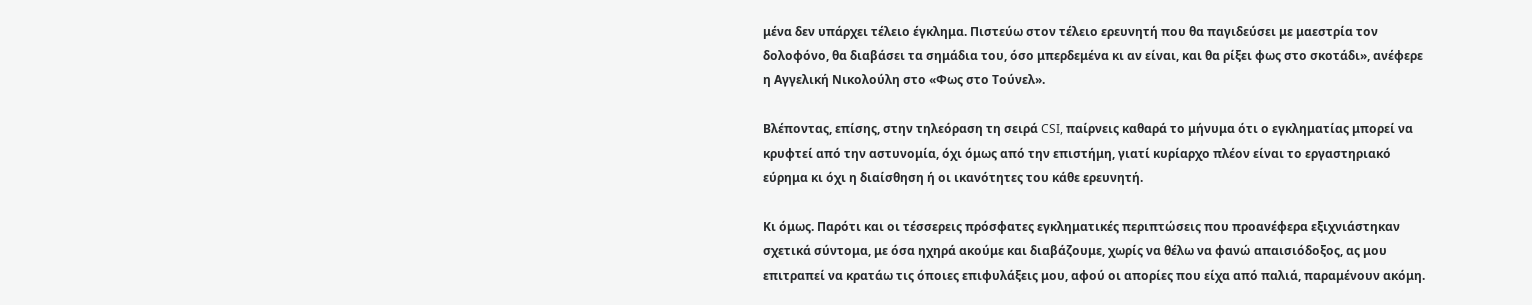μένα δεν υπάρχει τέλειο έγκλημα. Πιστεύω στον τέλειο ερευνητή που θα παγιδεύσει με μαεστρία τον δολοφόνο, θα διαβάσει τα σημάδια του, όσο μπερδεμένα κι αν είναι, και θα ρίξει φως στο σκοτάδι», ανέφερε η Αγγελική Νικολούλη στο «Φως στο Τούνελ».

Βλέποντας, επίσης, στην τηλεόραση τη σειρά CSI, παίρνεις καθαρά το μήνυμα ότι ο εγκληματίας μπορεί να κρυφτεί από την αστυνομία, όχι όμως από την επιστήμη, γιατί κυρίαρχο πλέον είναι το εργαστηριακό εύρημα κι όχι η διαίσθηση ή οι ικανότητες του κάθε ερευνητή.

Κι όμως. Παρότι και οι τέσσερεις πρόσφατες εγκληματικές περιπτώσεις που προανέφερα εξιχνιάστηκαν σχετικά σύντομα, με όσα ηχηρά ακούμε και διαβάζουμε, χωρίς να θέλω να φανώ απαισιόδοξος, ας μου επιτραπεί να κρατάω τις όποιες επιφυλάξεις μου, αφού οι απορίες που είχα από παλιά, παραμένουν ακόμη.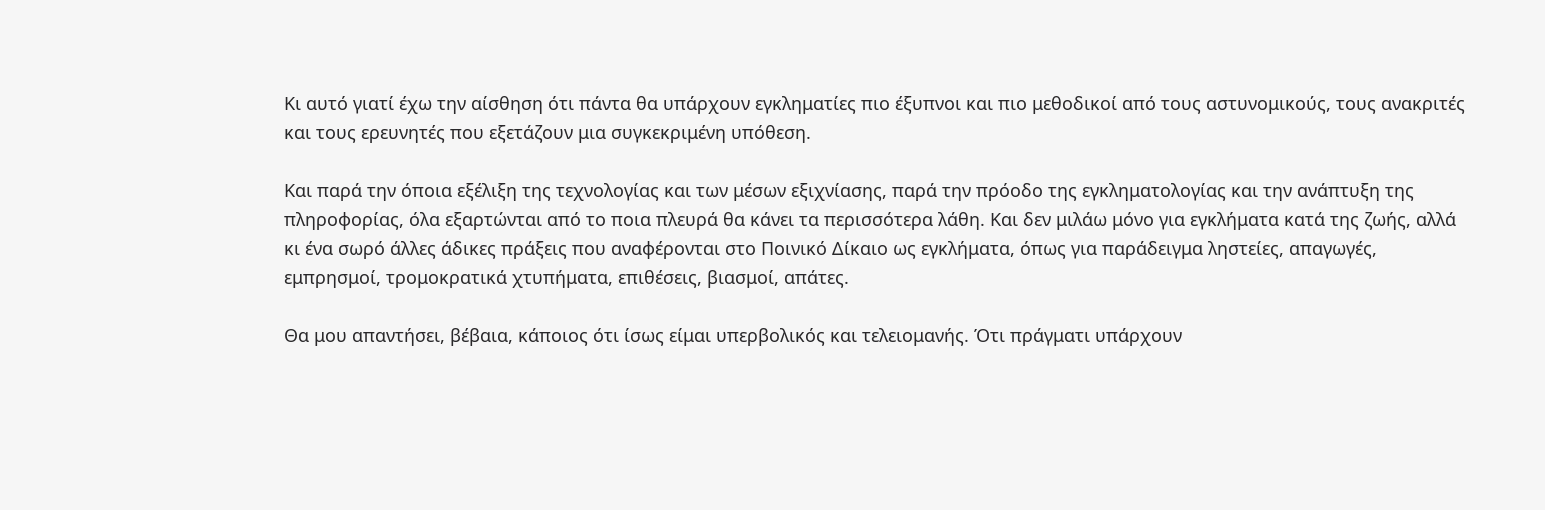Κι αυτό γιατί έχω την αίσθηση ότι πάντα θα υπάρχουν εγκληματίες πιο έξυπνοι και πιο μεθοδικοί από τους αστυνομικούς, τους ανακριτές και τους ερευνητές που εξετάζουν μια συγκεκριμένη υπόθεση.

Και παρά την όποια εξέλιξη της τεχνολογίας και των μέσων εξιχνίασης, παρά την πρόοδο της εγκληματολογίας και την ανάπτυξη της πληροφορίας, όλα εξαρτώνται από το ποια πλευρά θα κάνει τα περισσότερα λάθη. Και δεν μιλάω μόνο για εγκλήματα κατά της ζωής, αλλά κι ένα σωρό άλλες άδικες πράξεις που αναφέρονται στο Ποινικό Δίκαιο ως εγκλήματα, όπως για παράδειγμα ληστείες, απαγωγές, εμπρησμοί, τρομοκρατικά χτυπήματα, επιθέσεις, βιασμοί, απάτες.

Θα μου απαντήσει, βέβαια, κάποιος ότι ίσως είμαι υπερβολικός και τελειομανής. Ότι πράγματι υπάρχουν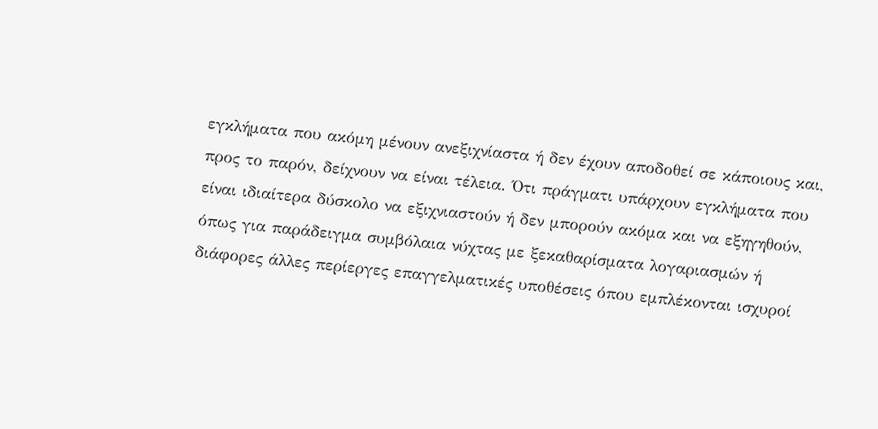εγκλήματα που ακόμη μένουν ανεξιχνίαστα ή δεν έχουν αποδοθεί σε κάποιους και, προς το παρόν, δείχνουν να είναι τέλεια. Ότι πράγματι υπάρχουν εγκλήματα που είναι ιδιαίτερα δύσκολο να εξιχνιαστούν ή δεν μπορούν ακόμα και να εξηγηθούν, όπως για παράδειγμα συμβόλαια νύχτας με ξεκαθαρίσματα λογαριασμών ή διάφορες άλλες περίεργες επαγγελματικές υποθέσεις όπου εμπλέκονται ισχυροί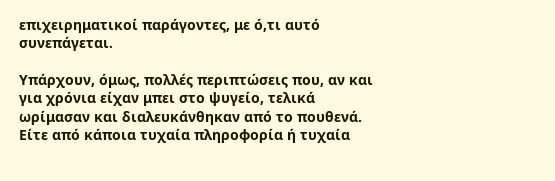επιχειρηματικοί παράγοντες, με ό,τι αυτό συνεπάγεται.

Υπάρχουν, όμως, πολλές περιπτώσεις που, αν και για χρόνια είχαν μπει στο ψυγείο, τελικά ωρίμασαν και διαλευκάνθηκαν από το πουθενά. Είτε από κάποια τυχαία πληροφορία ή τυχαία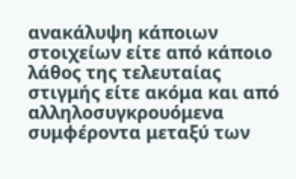ανακάλυψη κάποιων στοιχείων είτε από κάποιο λάθος της τελευταίας στιγμής είτε ακόμα και από αλληλοσυγκρουόμενα συμφέροντα μεταξύ των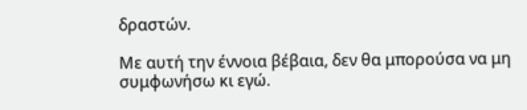δραστών.

Με αυτή την έννοια βέβαια, δεν θα μπορούσα να μη συμφωνήσω κι εγώ.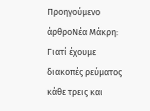Προηγούμενο άρθροΝέα Μάκρη: Γιατί έχουμε διακοπές ρεύματος κάθε τρεις και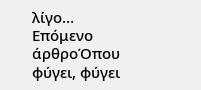λίγο…
Επόμενο άρθροΌπου φύγει, φύγει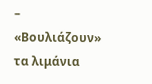– «Βουλιάζουν» τα λιμάνια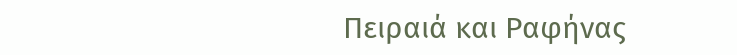Πειραιά και Ραφήνας